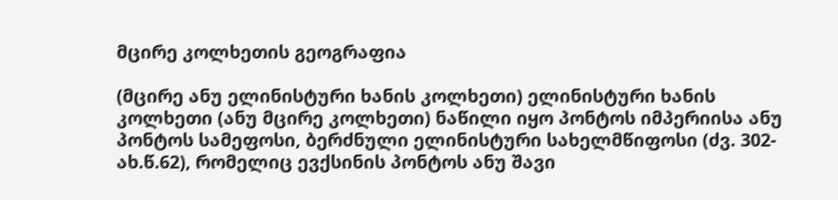მცირე კოლხეთის გეოგრაფია

(მცირე ანუ ელინისტური ხანის კოლხეთი) ელინისტური ხანის კოლხეთი (ანუ მცირე კოლხეთი) ნაწილი იყო პონტოს იმპერიისა ანუ პონტოს სამეფოსი, ბერძნული ელინისტური სახელმწიფოსი (ძვ. 302-ახ.წ.62), რომელიც ევქსინის პონტოს ანუ შავი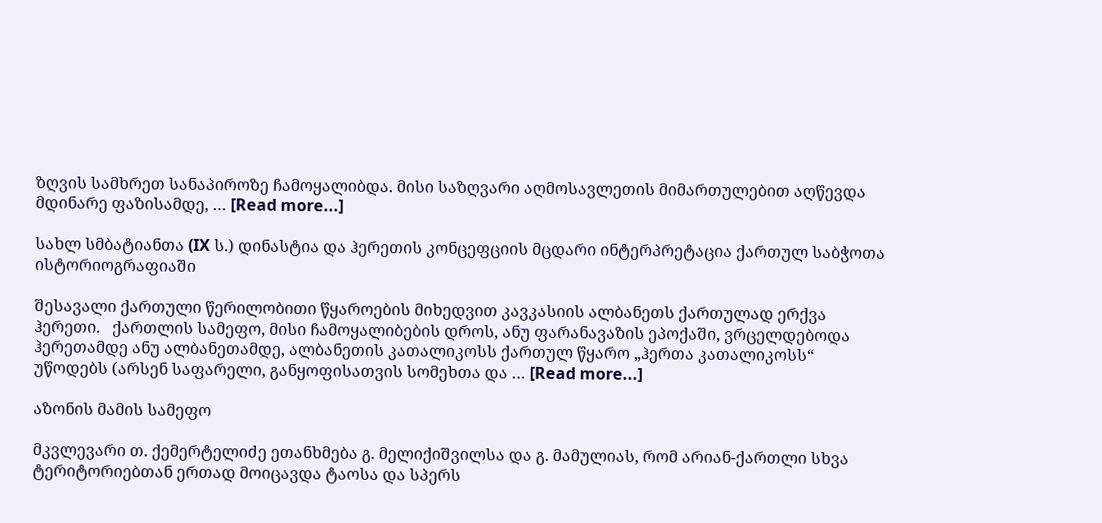ზღვის სამხრეთ სანაპიროზე ჩამოყალიბდა. მისი საზღვარი აღმოსავლეთის მიმართულებით აღწევდა მდინარე ფაზისამდე, … [Read more...]

სახლ სმბატიანთა (IX ს.) დინასტია და ჰერეთის კონცეფციის მცდარი ინტერპრეტაცია ქართულ საბჭოთა ისტორიოგრაფიაში

შესავალი ქართული წერილობითი წყაროების მიხედვით კავკასიის ალბანეთს ქართულად ერქვა ჰერეთი.   ქართლის სამეფო, მისი ჩამოყალიბების დროს, ანუ ფარანავაზის ეპოქაში, ვრცელდებოდა ჰერეთამდე ანუ ალბანეთამდე, ალბანეთის კათალიკოსს ქართულ წყარო „ჰერთა კათალიკოსს“ უწოდებს (არსენ საფარელი, განყოფისათვის სომეხთა და … [Read more...]

აზონის მამის სამეფო

მკვლევარი თ. ქემერტელიძე ეთანხმება გ. მელიქიშვილსა და გ. მამულიას, რომ არიან-ქართლი სხვა ტერიტორიებთან ერთად მოიცავდა ტაოსა და სპერს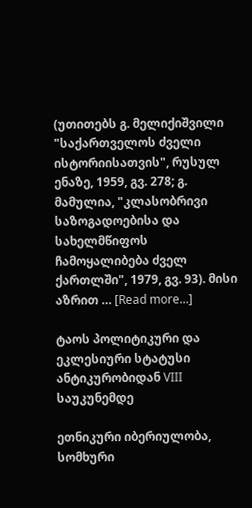(უთითებს გ. მელიქიშვილი "საქართველოს ძველი ისტორიისათვის", რუსულ ენაზე, 1959, გვ. 278; გ. მამულია, "კლასობრივი საზოგადოებისა და სახელმწიფოს ჩამოყალიბება ძველ ქართლში", 1979, გვ. 93). მისი აზრით … [Read more...]

ტაოს პოლიტიკური და ეკლესიური სტატუსი ანტიკურობიდან VIII საუკუნემდე

ეთნიკური იბერიულობა, სომხური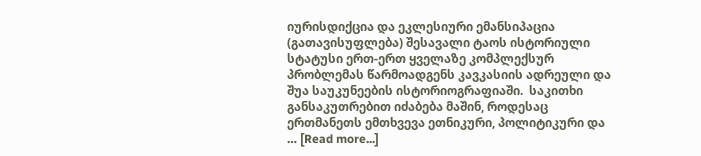იურისდიქცია და ეკლესიური ემანსიპაცია (გათავისუფლება) შესავალი ტაოს ისტორიული სტატუსი ერთ-ერთ ყველაზე კომპლექსურ პრობლემას წარმოადგენს კავკასიის ადრეული და შუა საუკუნეების ისტორიოგრაფიაში.  საკითხი განსაკუთრებით იძაბება მაშინ, როდესაც ერთმანეთს ემთხვევა ეთნიკური, პოლიტიკური და … [Read more...]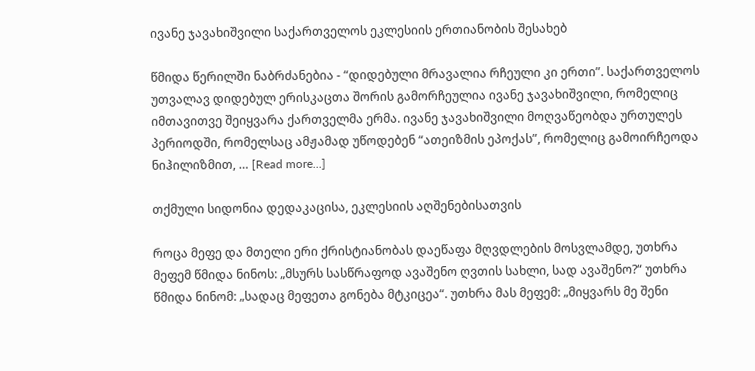ივანე ჯავახიშვილი საქართველოს ეკლესიის ერთიანობის შესახებ

წმიდა წერილში ნაბრძანებია - “დიდებული მრავალია რჩეული კი ერთი”. საქართველოს უთვალავ დიდებულ ერისკაცთა შორის გამორჩეულია ივანე ჯავახიშვილი, რომელიც იმთავითვე შეიყვარა ქართველმა ერმა. ივანე ჯავახიშვილი მოღვაწეობდა ურთულეს პერიოდში, რომელსაც ამჟამად უწოდებენ “ათეიზმის ეპოქას”, რომელიც გამოირჩეოდა ნიჰილიზმით, … [Read more...]

თქმული სიდონია დედაკაცისა, ეკლესიის აღშენებისათვის

როცა მეფე და მთელი ერი ქრისტიანობას დაეწაფა მღვდლების მოსვლამდე, უთხრა მეფემ წმიდა ნინოს: „მსურს სასწრაფოდ ავაშენო ღვთის სახლი, სად ავაშენო?“ უთხრა წმიდა ნინომ: „სადაც მეფეთა გონება მტკიცეა“. უთხრა მას მეფემ: „მიყვარს მე შენი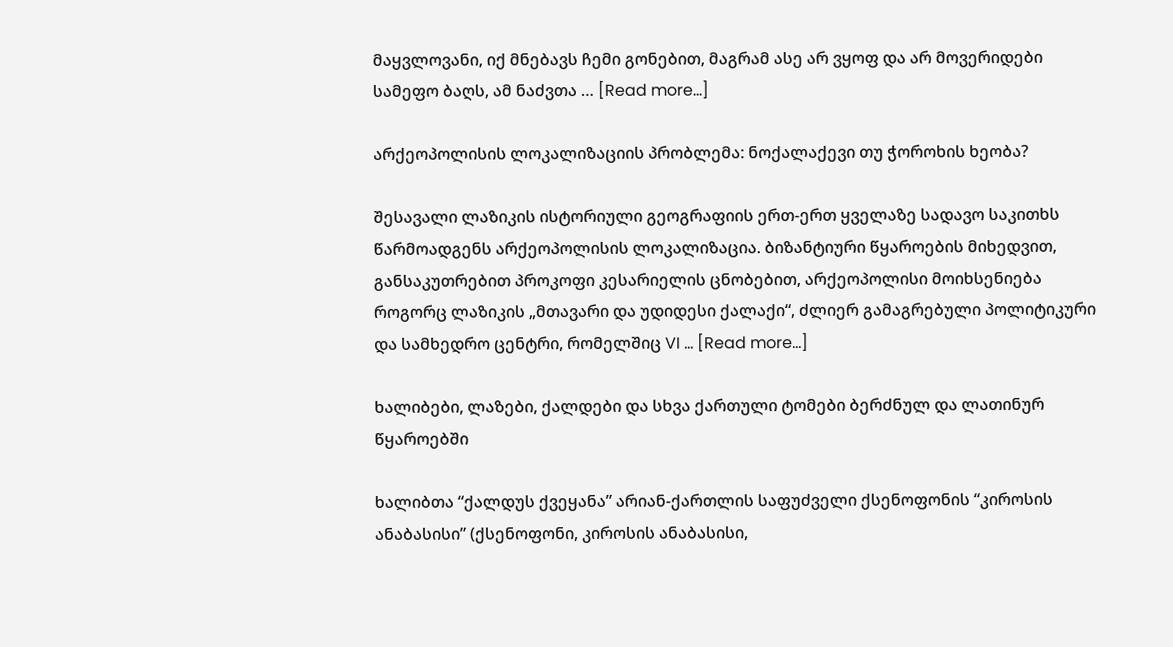მაყვლოვანი, იქ მნებავს ჩემი გონებით, მაგრამ ასე არ ვყოფ და არ მოვერიდები სამეფო ბაღს, ამ ნაძვთა … [Read more...]

არქეოპოლისის ლოკალიზაციის პრობლემა: ნოქალაქევი თუ ჭოროხის ხეობა?

შესავალი ლაზიკის ისტორიული გეოგრაფიის ერთ-ერთ ყველაზე სადავო საკითხს წარმოადგენს არქეოპოლისის ლოკალიზაცია. ბიზანტიური წყაროების მიხედვით, განსაკუთრებით პროკოფი კესარიელის ცნობებით, არქეოპოლისი მოიხსენიება როგორც ლაზიკის „მთავარი და უდიდესი ქალაქი“, ძლიერ გამაგრებული პოლიტიკური და სამხედრო ცენტრი, რომელშიც VI … [Read more...]

ხალიბები, ლაზები, ქალდები და სხვა ქართული ტომები ბერძნულ და ლათინურ წყაროებში

ხალიბთა “ქალდუს ქვეყანა” არიან-ქართლის საფუძველი ქსენოფონის “კიროსის ანაბასისი” (ქსენოფონი, კიროსის ანაბასისი,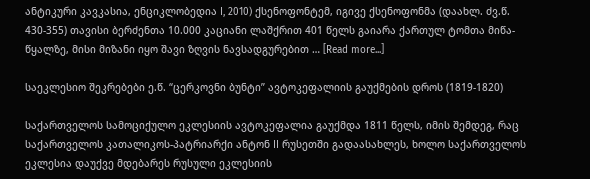ანტიკური კავკასია, ენციკლობედია I, 2010) ქსენოფონტემ, იგივე ქსენოფონმა (დაახლ. ძვ.წ. 430-355) თავისი ბერძენთა 10.000 კაციანი ლაშქრით 401 წელს გაიარა ქართულ ტომთა მიწა-წყალზე, მისი მიზანი იყო შავი ზღვის ნავსადგურებით … [Read more...]

საეკლესიო შეკრებები ე.წ. “ცერკოვნი ბუნტი” ავტოკეფალიის გაუქმების დროს (1819-1820)

საქართველოს სამოციქულო ეკლესიის ავტოკეფალია გაუქმდა 1811 წელს, იმის შემდეგ, რაც საქართველოს კათალიკოს-პატრიარქი ანტონ II რუსეთში გადაასახლეს, ხოლო საქართველოს ეკლესია დაუქვე მდებარეს რუსული ეკლესიის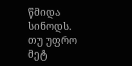წმიდა სინოდს. თუ უფრო მეტ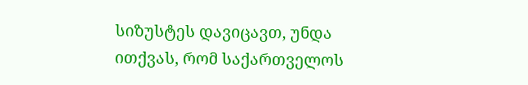სიზუსტეს დავიცავთ, უნდა ითქვას, რომ საქართველოს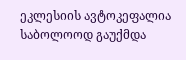ეკლესიის ავტოკეფალია საბოლოოდ გაუქმდა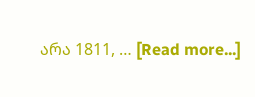არა 1811, … [Read more...]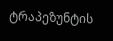ტრაპეზუნტის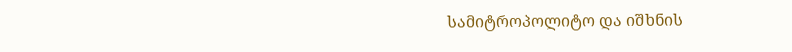სამიტროპოლიტო და იშხნის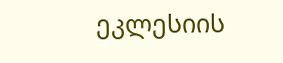ეკლესიის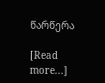წარწერა

[Read more...]